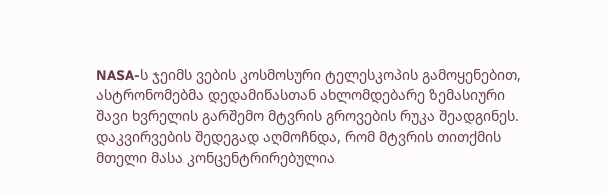NASA-ს ჯეიმს ვების კოსმოსური ტელესკოპის გამოყენებით, ასტრონომებმა დედამიწასთან ახლომდებარე ზემასიური შავი ხვრელის გარშემო მტვრის გროვების რუკა შეადგინეს. დაკვირვების შედეგად აღმოჩნდა, რომ მტვრის თითქმის მთელი მასა კონცენტრირებულია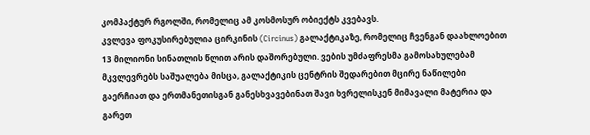კომპაქტურ რგოლში, რომელიც ამ კოსმოსურ ობიექტს კვებავს.
კვლევა ფოკუსირებულია ცირკინის (Circinus) გალაქტიკაზე, რომელიც ჩვენგან დაახლოებით 13 მილიონი სინათლის წლით არის დაშორებული. ვების უმძაფრესმა გამოსახულებამ მკვლევრებს საშუალება მისცა, გალაქტიკის ცენტრის შედარებით მცირე ნაწილები გაერჩიათ და ერთმანეთისგან განესხვავებინათ შავი ხვრელისკენ მიმავალი მატერია და გარეთ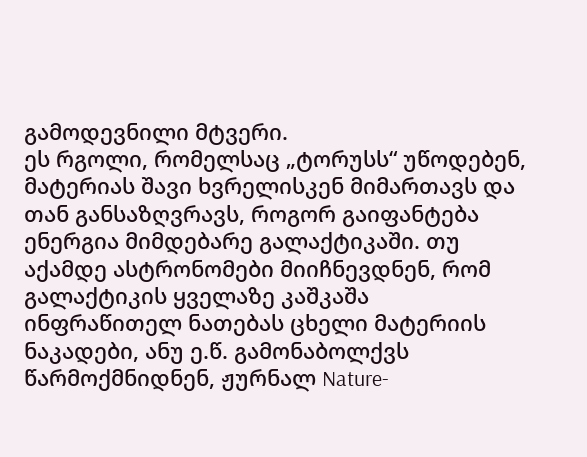გამოდევნილი მტვერი.
ეს რგოლი, რომელსაც „ტორუსს“ უწოდებენ, მატერიას შავი ხვრელისკენ მიმართავს და თან განსაზღვრავს, როგორ გაიფანტება ენერგია მიმდებარე გალაქტიკაში. თუ აქამდე ასტრონომები მიიჩნევდნენ, რომ გალაქტიკის ყველაზე კაშკაშა ინფრაწითელ ნათებას ცხელი მატერიის ნაკადები, ანუ ე.წ. გამონაბოლქვს წარმოქმნიდნენ, ჟურნალ Nature-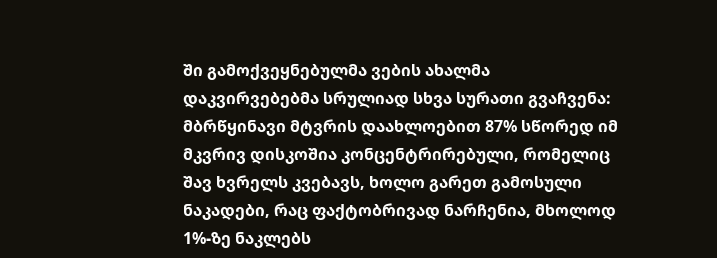ში გამოქვეყნებულმა ვების ახალმა დაკვირვებებმა სრულიად სხვა სურათი გვაჩვენა: მბრწყინავი მტვრის დაახლოებით 87% სწორედ იმ მკვრივ დისკოშია კონცენტრირებული, რომელიც შავ ხვრელს კვებავს, ხოლო გარეთ გამოსული ნაკადები, რაც ფაქტობრივად ნარჩენია, მხოლოდ 1%-ზე ნაკლებს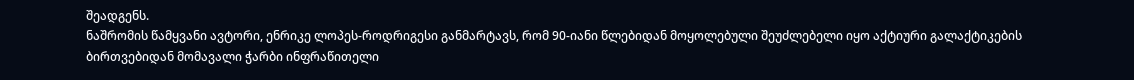შეადგენს.
ნაშრომის წამყვანი ავტორი, ენრიკე ლოპეს-როდრიგესი განმარტავს, რომ 90-იანი წლებიდან მოყოლებული შეუძლებელი იყო აქტიური გალაქტიკების ბირთვებიდან მომავალი ჭარბი ინფრაწითელი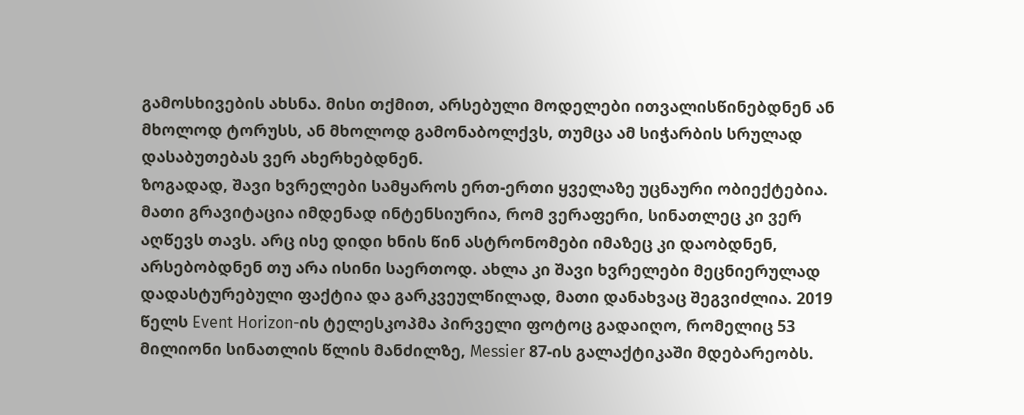გამოსხივების ახსნა. მისი თქმით, არსებული მოდელები ითვალისწინებდნენ ან მხოლოდ ტორუსს, ან მხოლოდ გამონაბოლქვს, თუმცა ამ სიჭარბის სრულად დასაბუთებას ვერ ახერხებდნენ.
ზოგადად, შავი ხვრელები სამყაროს ერთ-ერთი ყველაზე უცნაური ობიექტებია. მათი გრავიტაცია იმდენად ინტენსიურია, რომ ვერაფერი, სინათლეც კი ვერ აღწევს თავს. არც ისე დიდი ხნის წინ ასტრონომები იმაზეც კი დაობდნენ, არსებობდნენ თუ არა ისინი საერთოდ. ახლა კი შავი ხვრელები მეცნიერულად დადასტურებული ფაქტია და გარკვეულწილად, მათი დანახვაც შეგვიძლია. 2019 წელს Event Horizon-ის ტელესკოპმა პირველი ფოტოც გადაიღო, რომელიც 53 მილიონი სინათლის წლის მანძილზე, Messier 87-ის გალაქტიკაში მდებარეობს.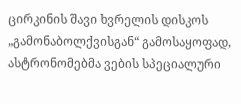ცირკინის შავი ხვრელის დისკოს „გამონაბოლქვისგან“ გამოსაყოფად, ასტრონომებმა ვების სპეციალური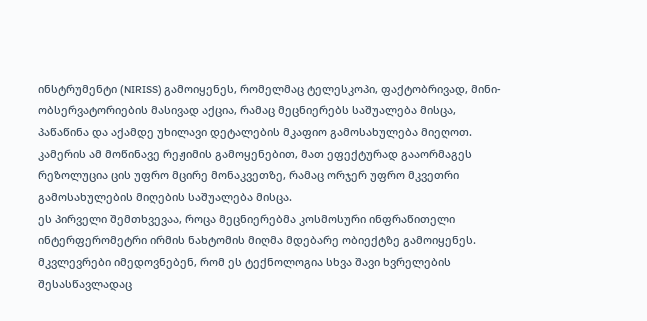ინსტრუმენტი (NIRISS) გამოიყენეს, რომელმაც ტელესკოპი, ფაქტობრივად, მინი-ობსერვატორიების მასივად აქცია, რამაც მეცნიერებს საშუალება მისცა, პაწაწინა და აქამდე უხილავი დეტალების მკაფიო გამოსახულება მიეღოთ. კამერის ამ მოწინავე რეჟიმის გამოყენებით, მათ ეფექტურად გააორმაგეს რეზოლუცია ცის უფრო მცირე მონაკვეთზე, რამაც ორჯერ უფრო მკვეთრი გამოსახულების მიღების საშუალება მისცა.
ეს პირველი შემთხვევაა, როცა მეცნიერებმა კოსმოსური ინფრაწითელი ინტერფერომეტრი ირმის ნახტომის მიღმა მდებარე ობიექტზე გამოიყენეს. მკვლევრები იმედოვნებენ, რომ ეს ტექნოლოგია სხვა შავი ხვრელების შესასწავლადაც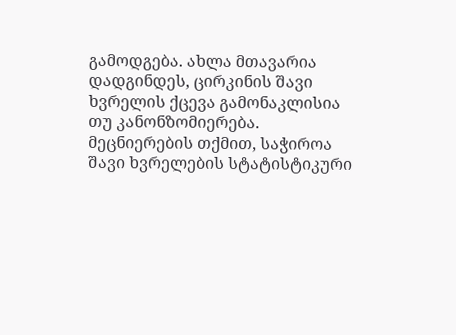გამოდგება. ახლა მთავარია დადგინდეს, ცირკინის შავი ხვრელის ქცევა გამონაკლისია თუ კანონზომიერება. მეცნიერების თქმით, საჭიროა შავი ხვრელების სტატისტიკური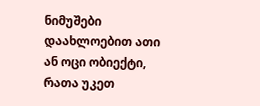ნიმუშები დაახლოებით ათი ან ოცი ობიექტი, რათა უკეთ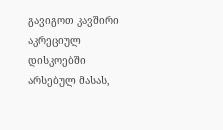გავიგოთ კავშირი აკრეციულ დისკოებში არსებულ მასას,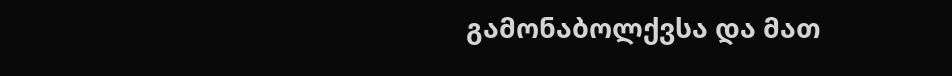გამონაბოლქვსა და მათ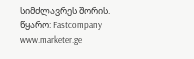სიმძლავრეს შორის.
წყარო: Fastcompany www.marketer.ge